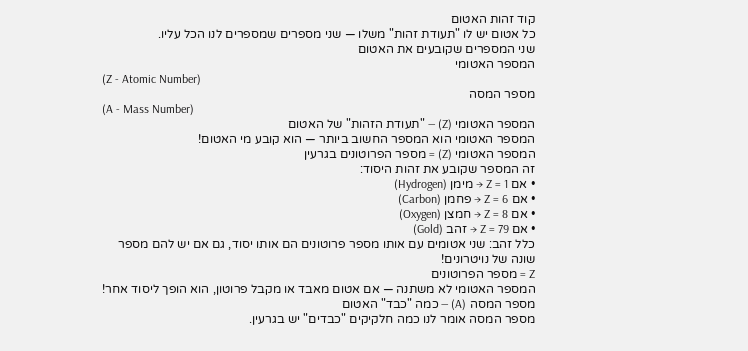קוד זהות האטום
כל אטום יש לו "תעודת זהות" משלו — שני מספרים שמספרים לנו הכל עליו.
שני המספרים שקובעים את האטום
המספר האטומי
(Z - Atomic Number)
מספר המסה
(A - Mass Number)
המספר האטומי (Z) — "תעודת הזהות" של האטום
המספר האטומי הוא המספר החשוב ביותר — הוא קובע מי האטום!
המספר האטומי (Z) = מספר הפרוטונים בגרעין
זה המספר שקובע את זהות היסוד:
• אם Z = 1 → מימן (Hydrogen)
• אם Z = 6 → פחמן (Carbon)
• אם Z = 8 → חמצן (Oxygen)
• אם Z = 79 → זהב (Gold)
כלל זהב: שני אטומים עם אותו מספר פרוטונים הם אותו יסוד, גם אם יש להם מספר שונה של נויטרונים!
Z = מספר הפרוטונים
המספר האטומי לא משתנה — אם אטום מאבד או מקבל פרוטון, הוא הופך ליסוד אחר!
מספר המסה (A) — כמה "כבד" האטום
מספר המסה אומר לנו כמה חלקיקים "כבדים" יש בגרעין.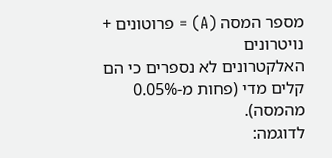מספר המסה (A) = פרוטונים + נויטרונים
האלקטרונים לא נספרים כי הם קלים מדי (פחות מ-0.05% מהמסה).
לדוגמה: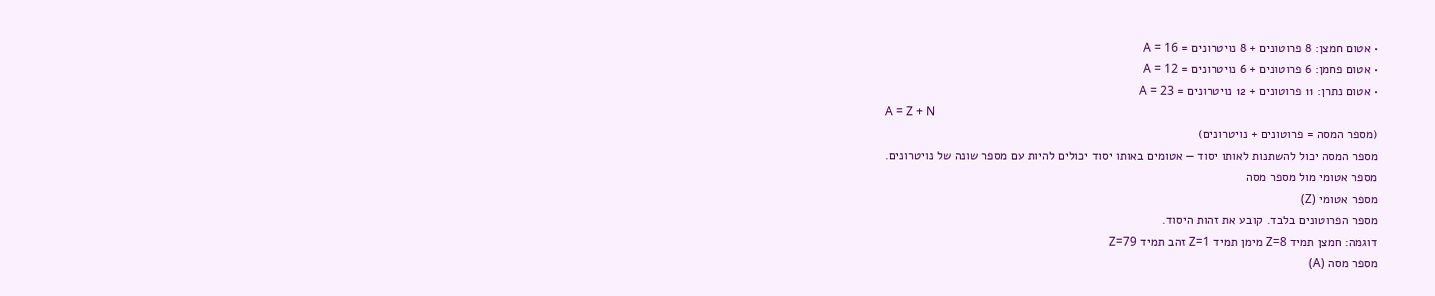• אטום חמצן: 8 פרוטונים + 8 נויטרונים = A = 16
• אטום פחמן: 6 פרוטונים + 6 נויטרונים = A = 12
• אטום נתרן: 11 פרוטונים + 12 נויטרונים = A = 23
A = Z + N
(מספר המסה = פרוטונים + נויטרונים)
מספר המסה יכול להשתנות לאותו יסוד — אטומים באותו יסוד יכולים להיות עם מספר שונה של נויטרונים.
מספר אטומי מול מספר מסה
מספר אטומי (Z)
מספר הפרוטונים בלבד. קובע את זהות היסוד.
דוגמה: חמצן תמיד Z=8 מימן תמיד Z=1 זהב תמיד Z=79
מספר מסה (A)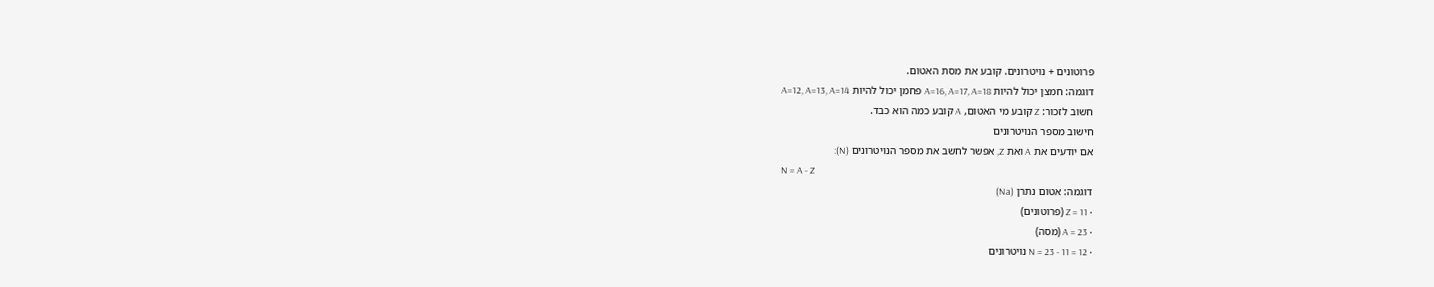פרוטונים + נויטרונים. קובע את מסת האטום.
דוגמה: חמצן יכול להיות A=16, A=17, A=18 פחמן יכול להיות A=12, A=13, A=14
חשוב לזכור: Z קובע מי האטום, A קובע כמה הוא כבד.
חישוב מספר הנויטרונים
אם יודעים את A ואת Z, אפשר לחשב את מספר הנויטרונים (N):
N = A - Z
דוגמה: אטום נתרן (Na)
• Z = 11 (פרוטונים)
• A = 23 (מסה)
• N = 23 - 11 = 12 נויטרונים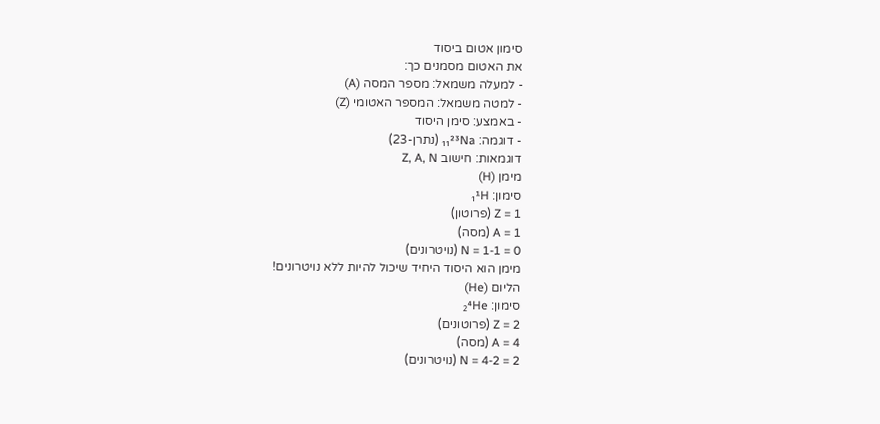סימון אטום ביסוד
את האטום מסמנים כך:
- למעלה משמאל: מספר המסה (A)
- למטה משמאל: המספר האטומי (Z)
- באמצע: סימן היסוד
- דוגמה: ₁₁²³Na (נתרן-23)
דוגמאות: חישוב Z, A, N
מימן (H)
סימון: ₁¹H
Z = 1 (פרוטון)
A = 1 (מסה)
N = 1-1 = 0 (נויטרונים)
מימן הוא היסוד היחיד שיכול להיות ללא נויטרונים!
הליום (He)
סימון: ₂⁴He
Z = 2 (פרוטונים)
A = 4 (מסה)
N = 4-2 = 2 (נויטרונים)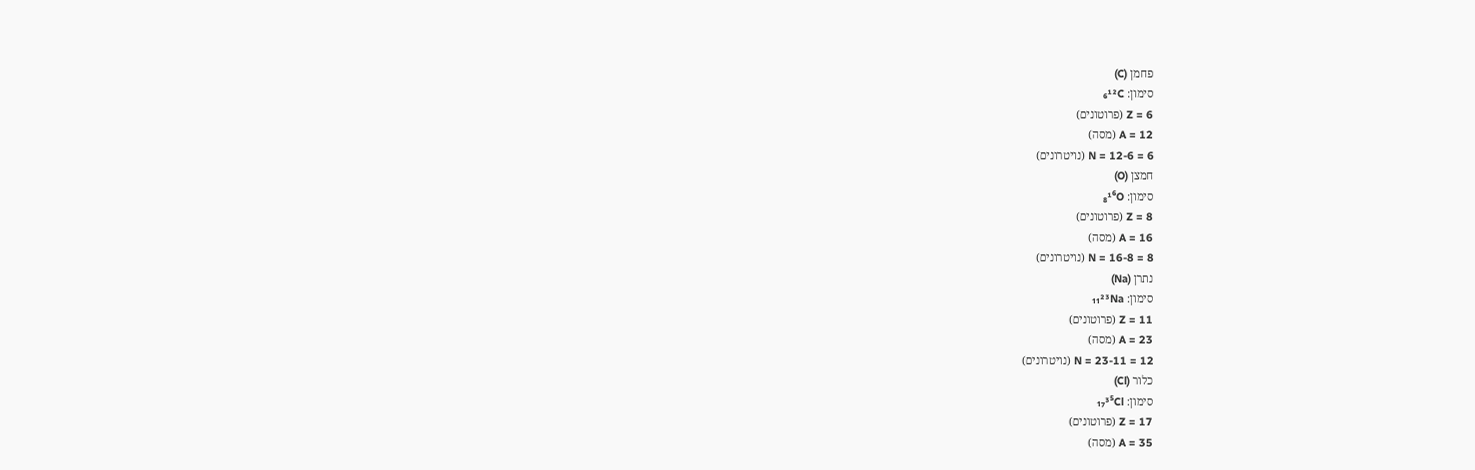פחמן (C)
סימון: ₆¹²C
Z = 6 (פרוטונים)
A = 12 (מסה)
N = 12-6 = 6 (נויטרונים)
חמצן (O)
סימון: ₈¹⁶O
Z = 8 (פרוטונים)
A = 16 (מסה)
N = 16-8 = 8 (נויטרונים)
נתרן (Na)
סימון: ₁₁²³Na
Z = 11 (פרוטונים)
A = 23 (מסה)
N = 23-11 = 12 (נויטרונים)
כלור (Cl)
סימון: ₁₇³⁵Cl
Z = 17 (פרוטונים)
A = 35 (מסה)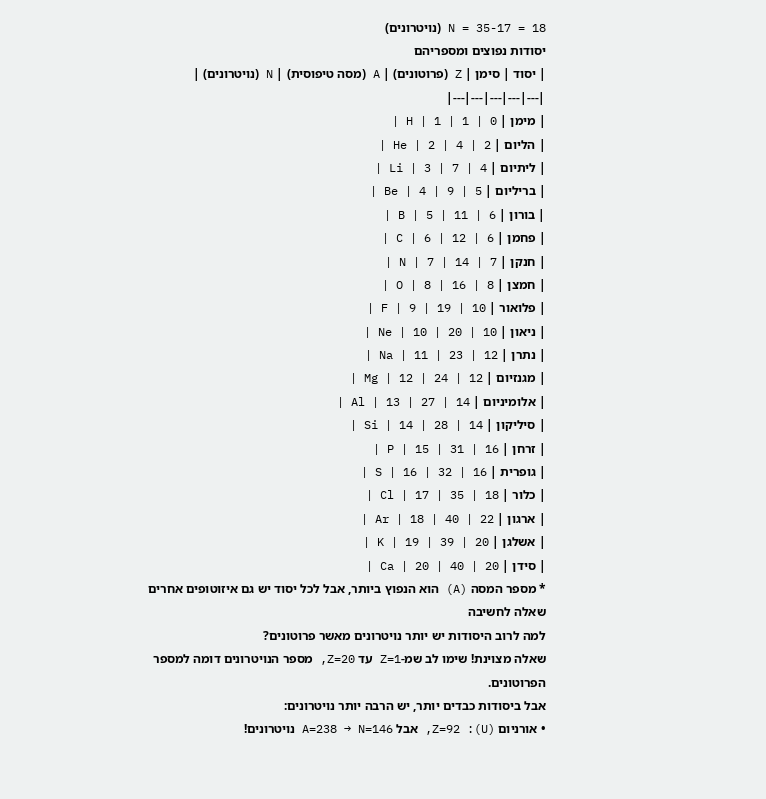N = 35-17 = 18 (נויטרונים)
יסודות נפוצים ומספריהם
| יסוד | סימן | Z (פרוטונים) | A (מסה טיפוסית) | N (נויטרונים) |
|---|---|---|---|---|
| מימן | H | 1 | 1 | 0 |
| הליום | He | 2 | 4 | 2 |
| ליתיום | Li | 3 | 7 | 4 |
| בריליום | Be | 4 | 9 | 5 |
| בורון | B | 5 | 11 | 6 |
| פחמן | C | 6 | 12 | 6 |
| חנקן | N | 7 | 14 | 7 |
| חמצן | O | 8 | 16 | 8 |
| פלואור | F | 9 | 19 | 10 |
| ניאון | Ne | 10 | 20 | 10 |
| נתרן | Na | 11 | 23 | 12 |
| מגנזיום | Mg | 12 | 24 | 12 |
| אלומיניום | Al | 13 | 27 | 14 |
| סיליקון | Si | 14 | 28 | 14 |
| זרחן | P | 15 | 31 | 16 |
| גופרית | S | 16 | 32 | 16 |
| כלור | Cl | 17 | 35 | 18 |
| ארגון | Ar | 18 | 40 | 22 |
| אשלגן | K | 19 | 39 | 20 |
| סידן | Ca | 20 | 40 | 20 |
* מספר המסה (A) הוא הנפוץ ביותר, אבל לכל יסוד יש גם איזוטופים אחרים
שאלה לחשיבה
למה לרוב היסודות יש יותר נויטרונים מאשר פרוטונים?
שאלה מצוינת! שימו לב שמ-Z=1 עד Z=20, מספר הנויטרונים דומה למספר הפרוטונים.
אבל ביסודות כבדים יותר, יש הרבה יותר נויטרונים:
• אורניום (U): Z=92, אבל A=238 → N=146 נויטרונים!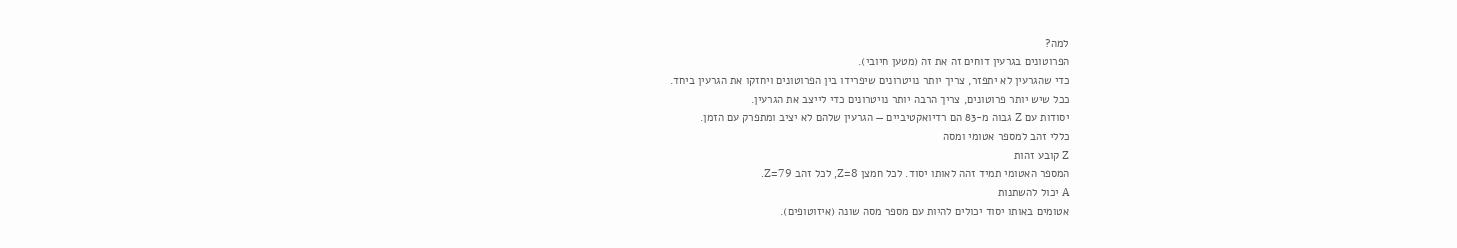למה?
הפרוטונים בגרעין דוחים זה את זה (מטען חיובי).
כדי שהגרעין לא יתפזר, צריך יותר נויטרונים שיפרידו בין הפרוטונים ויחזקו את הגרעין ביחד.
ככל שיש יותר פרוטונים, צריך הרבה יותר נויטרונים כדי לייצב את הגרעין.
יסודות עם Z גבוה מ-83 הם רדיואקטיביים — הגרעין שלהם לא יציב ומתפרק עם הזמן.
כללי זהב למספר אטומי ומסה
Z קובע זהות
המספר האטומי תמיד זהה לאותו יסוד. לכל חמצן Z=8, לכל זהב Z=79.
A יכול להשתנות
אטומים באותו יסוד יכולים להיות עם מספר מסה שונה (איזוטופים).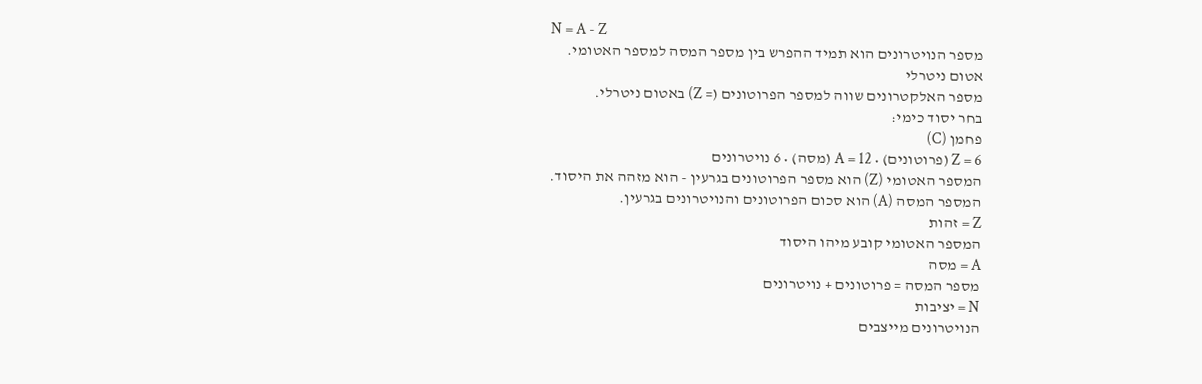N = A - Z
מספר הנויטרונים הוא תמיד ההפרש בין מספר המסה למספר האטומי.
אטום ניטרלי
מספר האלקטרונים שווה למספר הפרוטונים (= Z) באטום ניטרלי.
בחר יסוד כימי:
פחמן (C)
Z = 6 (פרוטונים) • A = 12 (מסה) • 6 נויטרונים
המספר האטומי (Z) הוא מספר הפרוטונים בגרעין - הוא מזהה את היסוד.
המספר המסה (A) הוא סכום הפרוטונים והנויטרונים בגרעין.
Z = זהות
המספר האטומי קובע מיהו היסוד
A = מסה
מספר המסה = פרוטונים + נויטרונים
N = יציבות
הנויטרונים מייצבים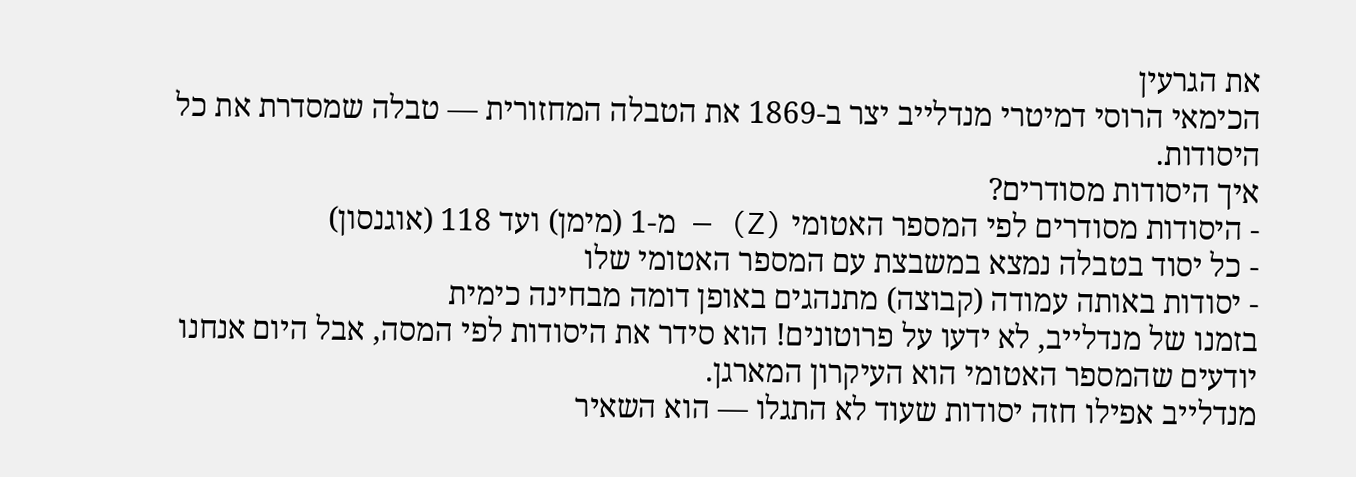את הגרעין
הכימאי הרוסי דמיטרי מנדלייב יצר ב-1869 את הטבלה המחזורית — טבלה שמסדרת את כל היסודות.
איך היסודות מסודרים?
- היסודות מסודרים לפי המספר האטומי (Z) — מ-1 (מימן) ועד 118 (אוגנסון)
- כל יסוד בטבלה נמצא במשבצת עם המספר האטומי שלו
- יסודות באותה עמודה (קבוצה) מתנהגים באופן דומה מבחינה כימית
בזמנו של מנדלייב, לא ידעו על פרוטונים! הוא סידר את היסודות לפי המסה, אבל היום אנחנו יודעים שהמספר האטומי הוא העיקרון המארגן.
מנדלייב אפילו חזה יסודות שעוד לא התגלו — הוא השאיר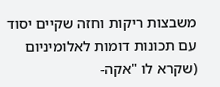משבצות ריקות וחזה שקיים יסוד עם תכונות דומות לאלומיניום (שקרא לו "אקה-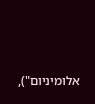אלומיניום"),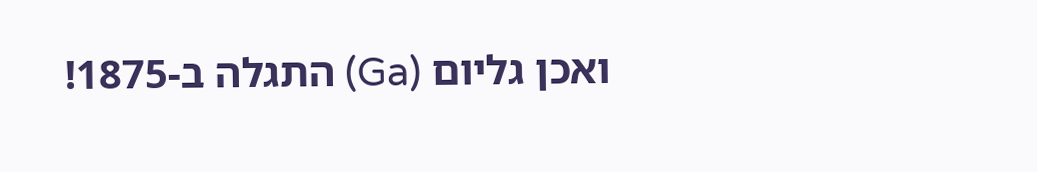ואכן גליום (Ga) התגלה ב-1875!